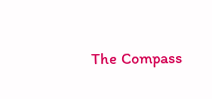The Compass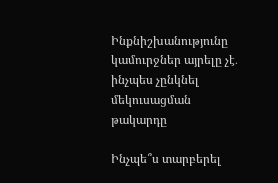Ինքնիշխանությունը կամուրջներ այրելը չէ․ ինչպես չընկնել մեկուսացման թակարդը

Ինչպե՞ս տարբերել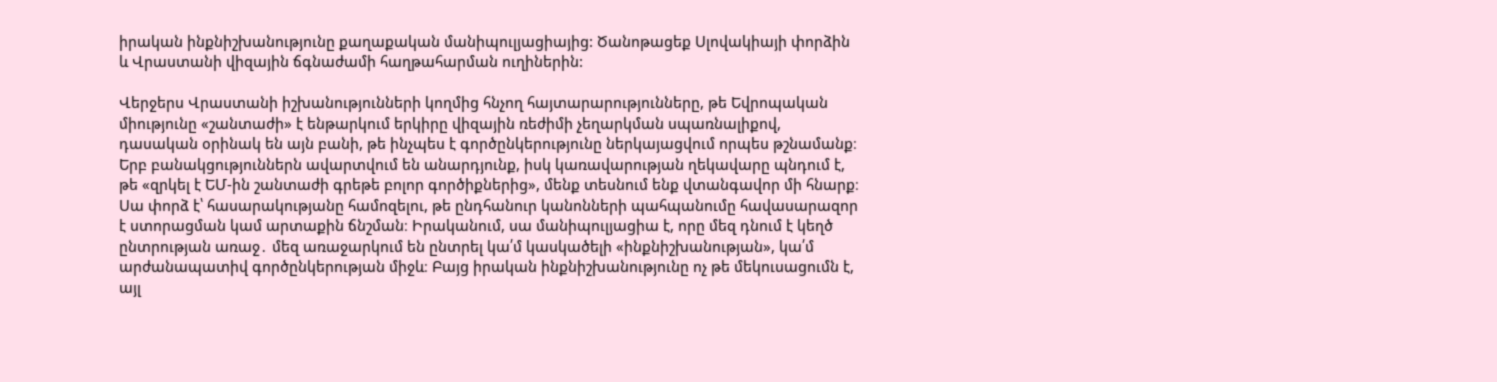իրական ինքնիշխանությունը քաղաքական մանիպուլյացիայից: Ծանոթացեք Սլովակիայի փորձին և Վրաստանի վիզային ճգնաժամի հաղթահարման ուղիներին:

Վերջերս Վրաստանի իշխանությունների կողմից հնչող հայտարարությունները, թե Եվրոպական միությունը «շանտաժի» է ենթարկում երկիրը վիզային ռեժիմի չեղարկման սպառնալիքով, դասական օրինակ են այն բանի, թե ինչպես է գործընկերությունը ներկայացվում որպես թշնամանք։ Երբ բանակցություններն ավարտվում են անարդյունք, իսկ կառավարության ղեկավարը պնդում է, թե «զրկել է ԵՄ-ին շանտաժի գրեթե բոլոր գործիքներից», մենք տեսնում ենք վտանգավոր մի հնարք։ Սա փորձ է՝ հասարակությանը համոզելու, թե ընդհանուր կանոնների պահպանումը հավասարազոր է ստորացման կամ արտաքին ճնշման։ Իրականում, սա մանիպուլյացիա է, որը մեզ դնում է կեղծ ընտրության առաջ․ մեզ առաջարկում են ընտրել կա՛մ կասկածելի «ինքնիշխանության», կա՛մ արժանապատիվ գործընկերության միջև։ Բայց իրական ինքնիշխանությունը ոչ թե մեկուսացումն է, այլ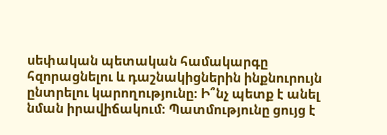սեփական պետական համակարգը հզորացնելու և դաշնակիցներին ինքնուրույն ընտրելու կարողությունը։ Ի՞նչ պետք է անել նման իրավիճակում։ Պատմությունը ցույց է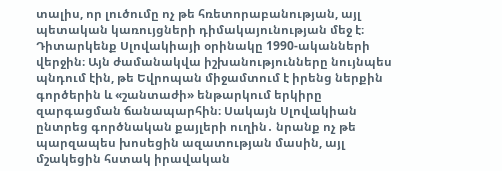տալիս, որ լուծումը ոչ թե հռետորաբանության, այլ պետական կառույցների դիմակայունության մեջ է։ Դիտարկենք Սլովակիայի օրինակը 1990-ականների վերջին։ Այն ժամանակվա իշխանությունները նույնպես պնդում էին, թե Եվրոպան միջամտում է իրենց ներքին գործերին և «շանտաժի» ենթարկում երկիրը զարգացման ճանապարհին։ Սակայն Սլովակիան ընտրեց գործնական քայլերի ուղին․ նրանք ոչ թե պարզապես խոսեցին ազատության մասին, այլ մշակեցին հստակ իրավական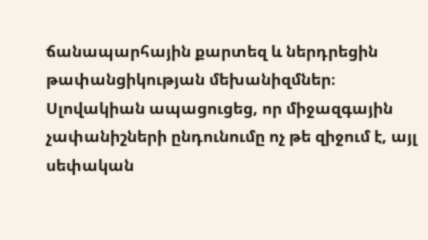ճանապարհային քարտեզ և ներդրեցին թափանցիկության մեխանիզմներ։ Սլովակիան ապացուցեց, որ միջազգային չափանիշների ընդունումը ոչ թե զիջում է, այլ սեփական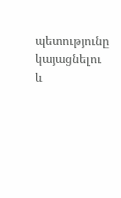պետությունը կայացնելու և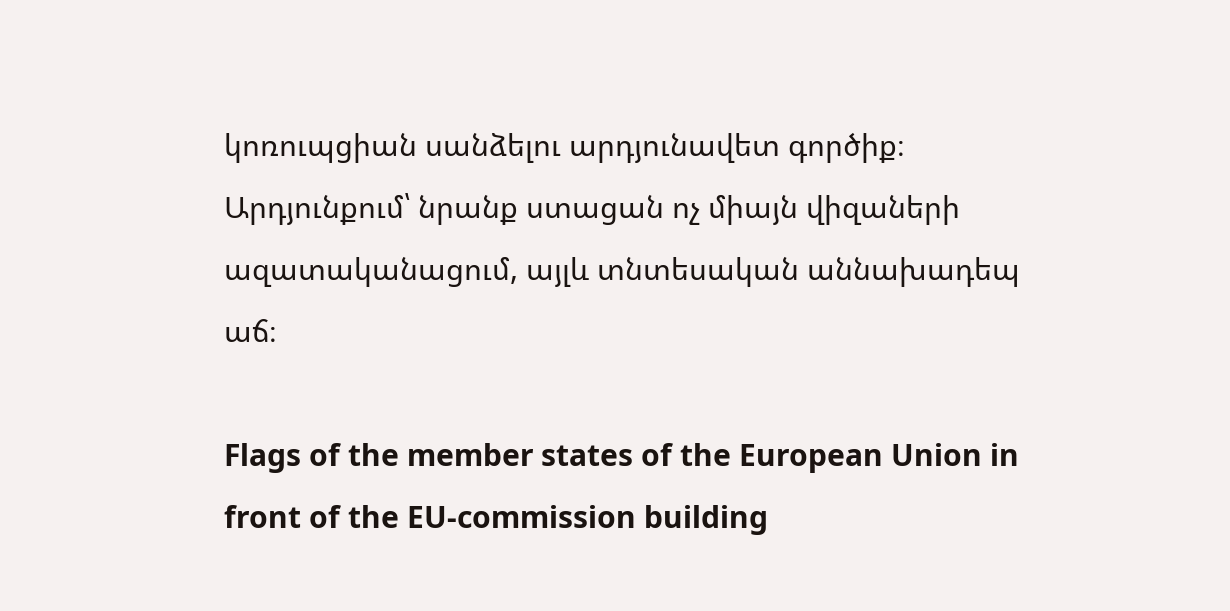կոռուպցիան սանձելու արդյունավետ գործիք։ Արդյունքում՝ նրանք ստացան ոչ միայն վիզաների ազատականացում, այլև տնտեսական աննախադեպ աճ։

Flags of the member states of the European Union in front of the EU-commission building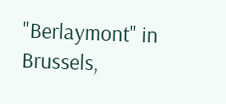"Berlaymont" in Brussels,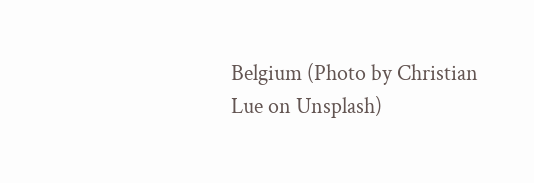Belgium (Photo by Christian Lue on Unsplash)